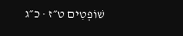שׁוֹפְטִים ט״ז · כ״ג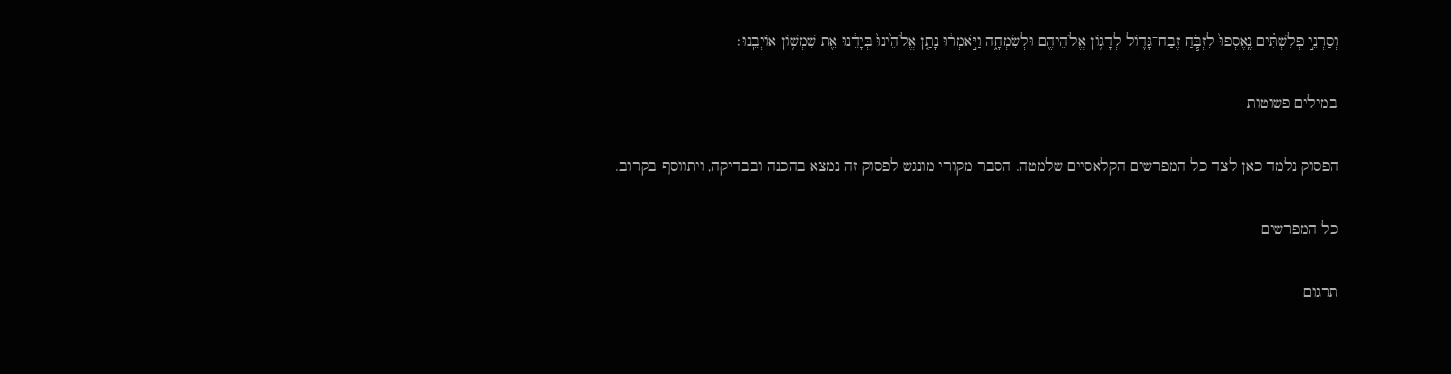וְסַרְנֵ֣י פְלִשְׁתִּ֗ים נֶֽאֶסְפוּ֙ לִזְבֹּ֧חַ זֶבַח־גָּד֛וֹל לְדָג֥וֹן אֱלֹהֵיהֶ֖ם וּלְשִׂמְחָ֑ה וַיֹּ֣אמְר֔וּ נָתַ֤ן אֱלֹהֵ֙ינוּ֙ בְּיָדֵ֔נוּ אֵ֖ת שִׁמְשׁ֥וֹן אוֹיְבֵֽנוּ׃

במילים פשוטות

הפסוק נלמד כאן לצד כל המפרשים הקלאסיים שלמטה. הסבר מקורי מונגש לפסוק זה נמצא בהכנה ובבדיקה, ויתווסף בקרוב.

כל המפרשים

תרגום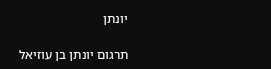יונתן

תרגום יונתן בן עוזיאל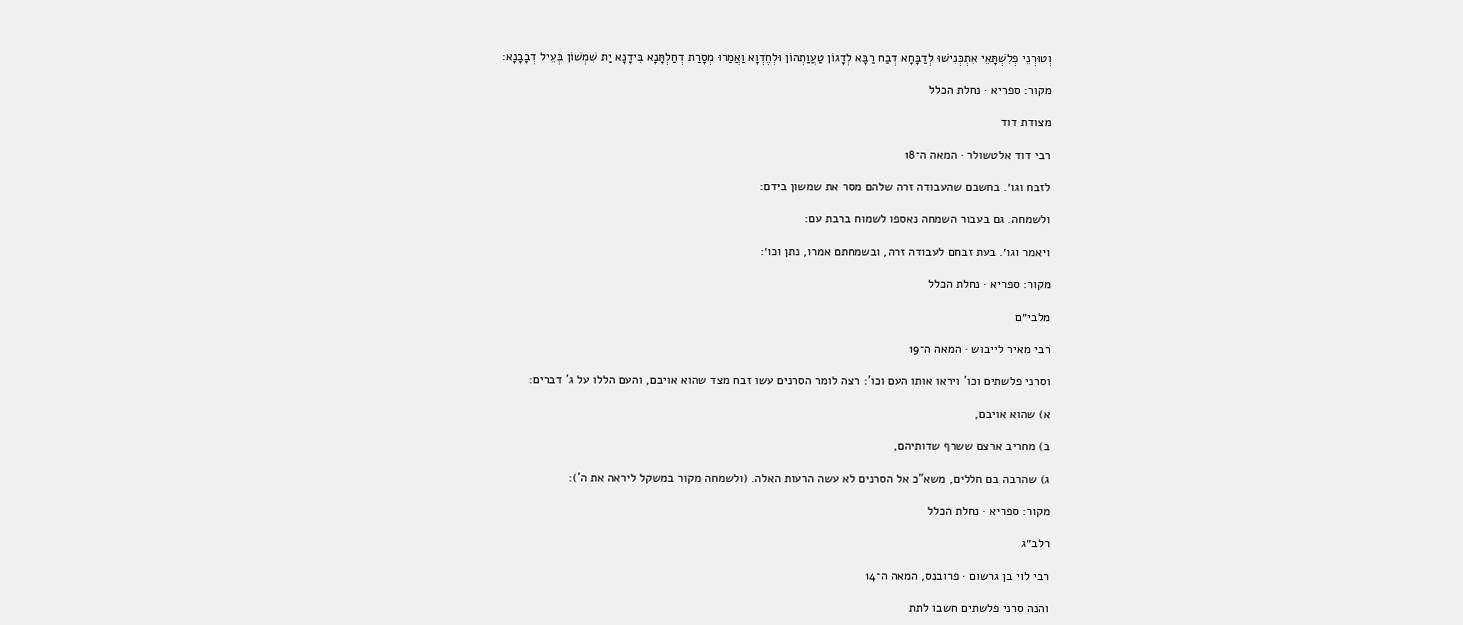וְטוּרְנֵי פְלִשְׁתָּאֵי אִתְכְּנִישׁוּ לְדַבָּחָא דְבַח רַבָּא לְדָגוֹן טַעֲוַתְהוֹן וּלְחֶדְוָא וַאֲמַרוּ מְסָרַת דְחַלְתָּנָא בִּידָנָא יַת שִׁמְשׁוֹן בְּעֵיל דְבָבָנָא:

מקור: ספריא · נחלת הכלל

מצודת דוד

רבי דוד אלטשולר · המאה ה־18

לזבח וגו׳. בחשבם שהעבודה זרה שלהם מסר את שמשון בידם:

ולשמחה. גם בעבור השמחה נאספו לשמוח ברבת עם:

ויאמר וגו׳. בעת זבחם לעבודה זרה, ובשמחתם אמרו, נתן וכו׳:

מקור: ספריא · נחלת הכלל

מלבי״ם

רבי מאיר לייבוש · המאה ה־19

וסרני פלשתים וכו' ויראו אותו העם וכו': רצה לומר הסרנים עשו זבח מצד שהוא אויבם, והעם הללו על ג' דברים:

א) שהוא אויבם,

ב) מחריב ארצם ששרף שדותיהם,

ג) שהרבה בם חללים, משא"כ אל הסרנים לא עשה הרעות האלה. (ולשמחה מקור במשקל ליראה את ה'):

מקור: ספריא · נחלת הכלל

רלב״ג

רבי לוי בן גרשום · פרובנס, המאה ה־14

והנה סרני פלשתים חשבו לתת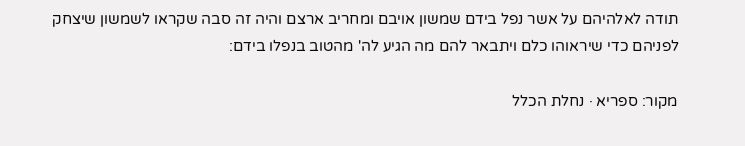תודה לאלהיהם על אשר נפל בידם שמשון אויבם ומחריב ארצם והיה זה סבה שקראו לשמשון שיצחק לפניהם כדי שיראוהו כלם ויתבאר להם מה הגיע לה' מהטוב בנפלו בידם:

מקור: ספריא · נחלת הכלל